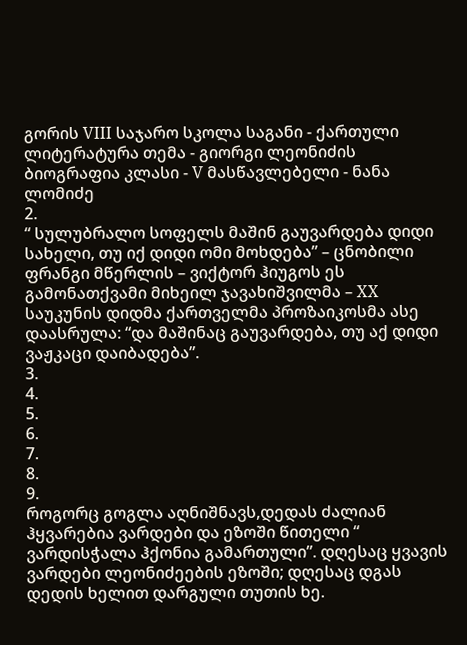გორის VIII საჯარო სკოლა საგანი - ქართული ლიტერატურა თემა - გიორგი ლეონიძის ბიოგრაფია კლასი - V მასწავლებელი - ნანა ლომიძე
2.
“ სულუბრალო სოფელს მაშინ გაუვარდება დიდი სახელი, თუ იქ დიდი ომი მოხდება” – ცნობილი ფრანგი მწერლის – ვიქტორ ჰიუგოს ეს გამონათქვამი მიხეილ ჯავახიშვილმა – XX საუკუნის დიდმა ქართველმა პროზაიკოსმა ასე დაასრულა: “და მაშინაც გაუვარდება, თუ აქ დიდი ვაჟკაცი დაიბადება”.
3.
4.
5.
6.
7.
8.
9.
როგორც გოგლა აღნიშნავს,დედას ძალიან ჰყვარებია ვარდები და ეზოში წითელი “ ვარდისჭალა ჰქონია გამართული”. დღესაც ყვავის ვარდები ლეონიძეების ეზოში; დღესაც დგას დედის ხელით დარგული თუთის ხე.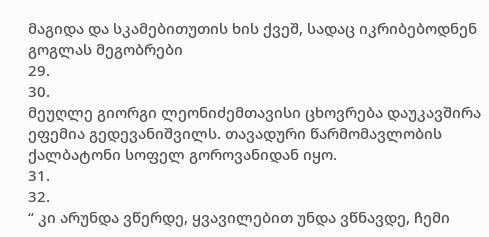მაგიდა და სკამებითუთის ხის ქვეშ, სადაც იკრიბებოდნენ გოგლას მეგობრები
29.
30.
მეუღლე გიორგი ლეონიძემთავისი ცხოვრება დაუკავშირა ეფემია გედევანიშვილს. თავადური წარმომავლობის ქალბატონი სოფელ გოროვანიდან იყო.
31.
32.
“ კი არუნდა ვწერდე, ყვავილებით უნდა ვწნავდე, ჩემი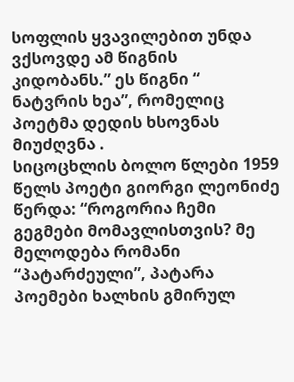სოფლის ყვავილებით უნდა ვქსოვდე ამ წიგნის კიდობანს.” ეს წიგნი “ ნატვრის ხეა”, რომელიც პოეტმა დედის ხსოვნას მიუძღვნა .
სიცოცხლის ბოლო წლები 1959 წელს პოეტი გიორგი ლეონიძე წერდა: “როგორია ჩემი გეგმები მომავლისთვის? მე მელოდება რომანი “პატარძეული”, პატარა პოემები ხალხის გმირულ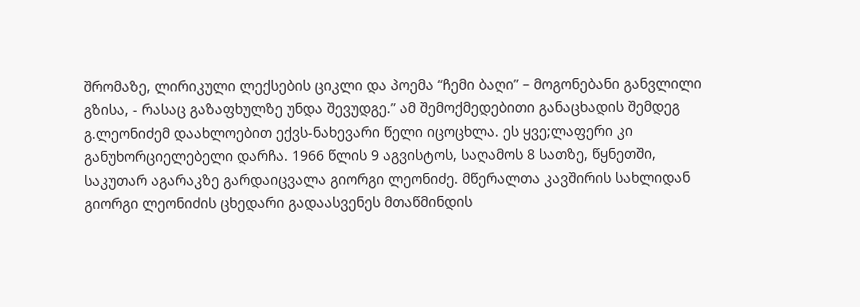შრომაზე, ლირიკული ლექსების ციკლი და პოემა “ჩემი ბაღი” – მოგონებანი განვლილი გზისა, - რასაც გაზაფხულზე უნდა შევუდგე.” ამ შემოქმედებითი განაცხადის შემდეგ გ.ლეონიძემ დაახლოებით ექვს-ნახევარი წელი იცოცხლა. ეს ყვე;ლაფერი კი განუხორციელებელი დარჩა. 1966 წლის 9 აგვისტოს, საღამოს 8 სათზე, წყნეთში, საკუთარ აგარაკზე გარდაიცვალა გიორგი ლეონიძე. მწერალთა კავშირის სახლიდან გიორგი ლეონიძის ცხედარი გადაასვენეს მთაწმინდის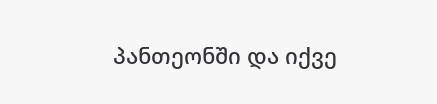პანთეონში და იქვე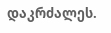დაკრძალეს.